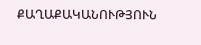ՔԱՂԱՔԱԿԱՆՈՒԹՅՈՒՆ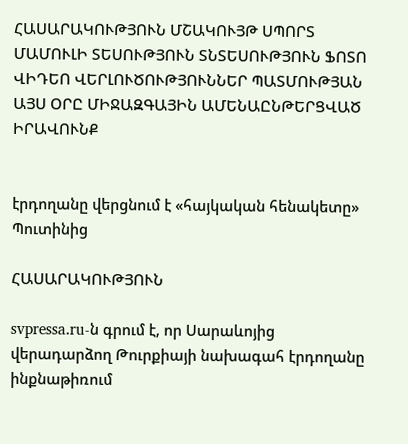ՀԱՍԱՐԱԿՈՒԹՅՈՒՆ ՄՇԱԿՈՒՅԹ ՍՊՈՐՏ ՄԱՄՈՒԼԻ ՏԵՍՈՒԹՅՈՒՆ ՏՆՏԵՍՈՒԹՅՈՒՆ ՖՈՏՈ ՎԻԴԵՈ ՎԵՐԼՈՒԾՈՒԹՅՈՒՆՆԵՐ ՊԱՏՄՈՒԹՅԱՆ ԱՅՍ ՕՐԸ ՄԻՋԱԶԳԱՅԻՆ ԱՄԵՆԱԸՆԹԵՐՑՎԱԾ ԻՐԱՎՈՒՆՔ


էրդողանը վերցնում է «հայկական հենակետը» Պուտինից

ՀԱՍԱՐԱԿՈՒԹՅՈՒՆ

svpressa.ru-ն գրում է, որ Սարաևոյից վերադարձող Թուրքիայի նախագահ էրդողանը ինքնաթիռում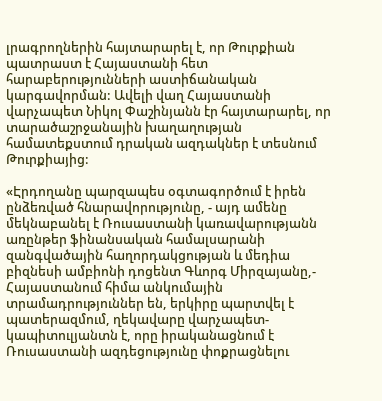լրագրողներին հայտարարել է, որ Թուրքիան պատրաստ է Հայաստանի հետ հարաբերությունների աստիճանական կարգավորման: Ավելի վաղ Հայաստանի վարչապետ Նիկոլ Փաշինյանն էր հայտարարել, որ տարածաշրջանային խաղաղության համատեքստում դրական ազդակներ է տեսնում Թուրքիայից:

«Էրդողանը պարզապես օգտագործում է իրեն ընձեռված հնարավորությունը, - այդ ամենը մեկնաբանել է Ռուսաստանի կառավարությանն առընթեր ֆինանսական համալսարանի զանգվածային հաղորդակցության և մեդիա բիզնեսի ամբիոնի դոցենտ Գևորգ Միրզայանը,- Հայաստանում հիմա անկումային տրամադրություններ են, երկիրը պարտվել է պատերազմում, ղեկավարը վարչապետ-կապիտուլյանտն է, որը իրականացնում է Ռուսաստանի ազդեցությունը փոքրացնելու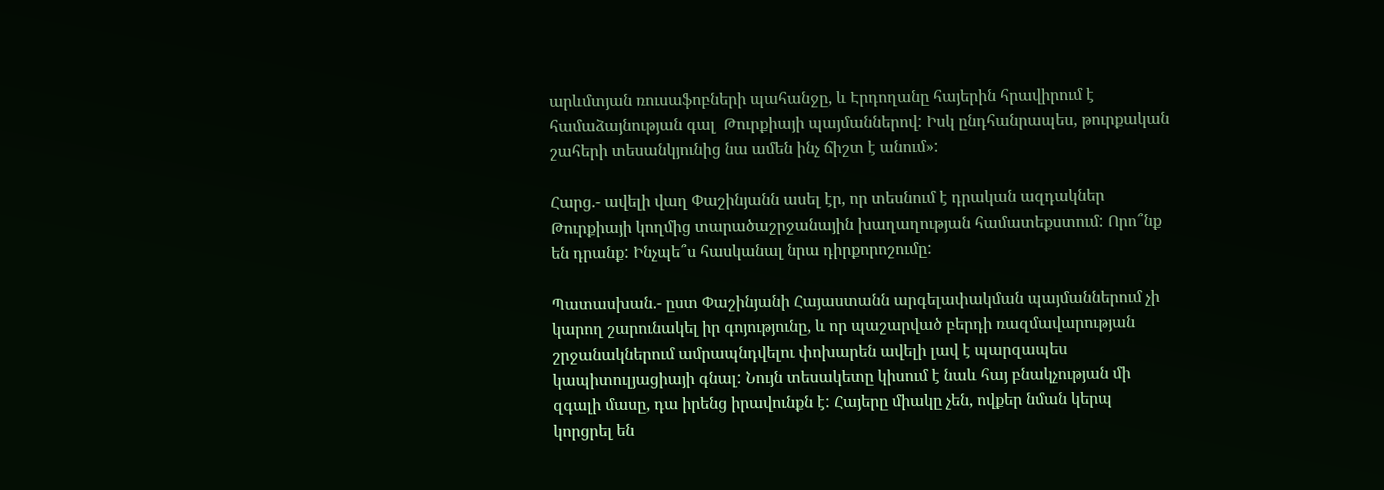արևմտյան ռուսաֆոբների պահանջը, և Էրդողանը հայերին հրավիրում է համաձայնության գալ  Թուրքիայի պայմաններով: Իսկ ընդհանրապես, թուրքական շահերի տեսանկյունից նա ամեն ինչ ճիշտ է անում»:

Հարց.- ավելի վաղ Փաշինյանն ասել էր, որ տեսնում է դրական ազդակներ Թուրքիայի կողմից տարածաշրջանային խաղաղության համատեքստում: Որո՞նք են դրանք: Ինչպե՞ս հասկանալ նրա դիրքորոշումը:

Պատասխան.- ըստ Փաշինյանի Հայաստանն արգելափակման պայմաններում չի կարող շարունակել իր գոյությունը, և որ պաշարված բերդի ռազմավարության շրջանակներում ամրապնդվելու փոխարեն ավելի լավ է պարզապես կապիտուլյացիայի գնալ: Նույն տեսակետը կիսում է նաև հայ բնակչության մի զգալի մասը, դա իրենց իրավունքն է: Հայերը միակը չեն, ովքեր նման կերպ կորցրել են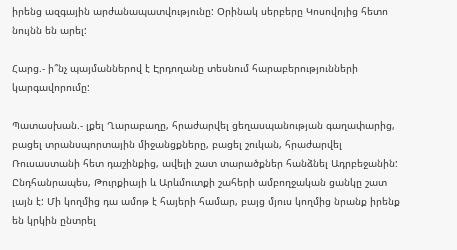իրենց ազգային արժանապատվությունը: Օրինակ սերբերը Կոսովոյից հետո նույնն են արել:

Հարց.- ի՞նչ պայմաններով է Էրդողանը տեսնում հարաբերությունների կարգավորումը:

Պատասխան.- լքել Ղարաբաղը, հրաժարվել ցեղասպանության գաղափարից, բացել տրանսպորտային միջանցքները, բացել շուկան, հրաժարվել Ռուսաստանի հետ դաշինքից, ավելի շատ տարածքներ հանձնել Ադրբեջանին: Ընդհանրապես, Թուրքիայի և Արևմուտքի շահերի ամբողջական ցանկը շատ լայն է: Մի կողմից դա ամոթ է հայերի համար, բայց մյուս կողմից նրանք իրենք են կրկին ընտրել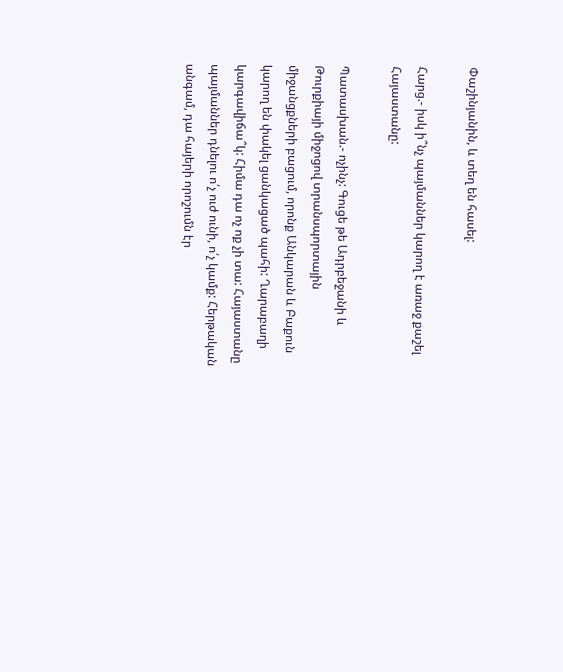Փաշինյանին, և տեղ են հասել:

Հարց.- իսկ ի՞նչ պայմաններ կարող է առաջ քաշել Հայաստանը:

Պատասխան.- ոչինչ: Գուցե թե Ադրբեջանի և Թուրքիայի միջոցով տրանսպորտային միջանցքների բացում, որոնք Անկարան և Բաքուն կարող են փակել ցանկացած պահի: Ղարաբաղի կարգավիճա՞կ: Հիմա դա ոչ ոք չի տա: Հայաստանը պայմաններ դնելու ո՛չ ուժ ունի, ո՛չ կամք: Հերթական անգամ, դա հայերի որոշումն էր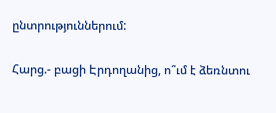ընտրություններում:

Հարց.- բացի Էրդողանից, ո՞ւմ է ձեռնտու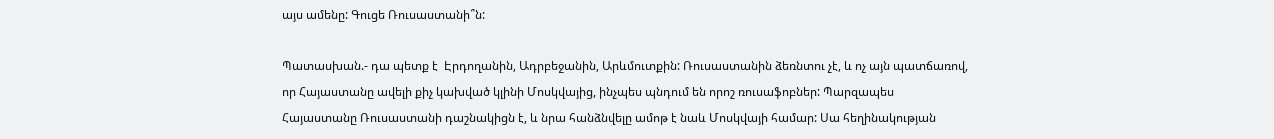այս ամենը: Գուցե Ռուսաստանի՞ն:

Պատասխան.- դա պետք է  Էրդողանին, Ադրբեջանին, Արևմուտքին: Ռուսաստանին ձեռնտու չէ, և ոչ այն պատճառով, որ Հայաստանը ավելի քիչ կախված կլինի Մոսկվայից, ինչպես պնդում են որոշ ռուսաֆոբներ: Պարզապես Հայաստանը Ռուսաստանի դաշնակիցն է, և նրա հանձնվելը ամոթ է նաև Մոսկվայի համար: Սա հեղինակության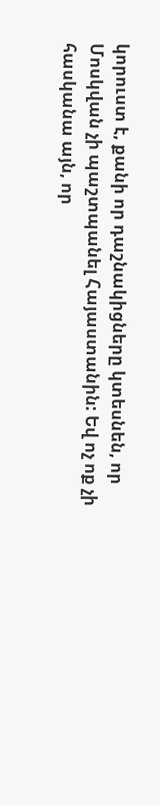կորուստ է, քանի որ դաշնակիցները կտեսնեն, որ Մոսկվան չի պաշտպանել Հայաստանին: Եվ ոչ ոք չի հասկանա այն, որ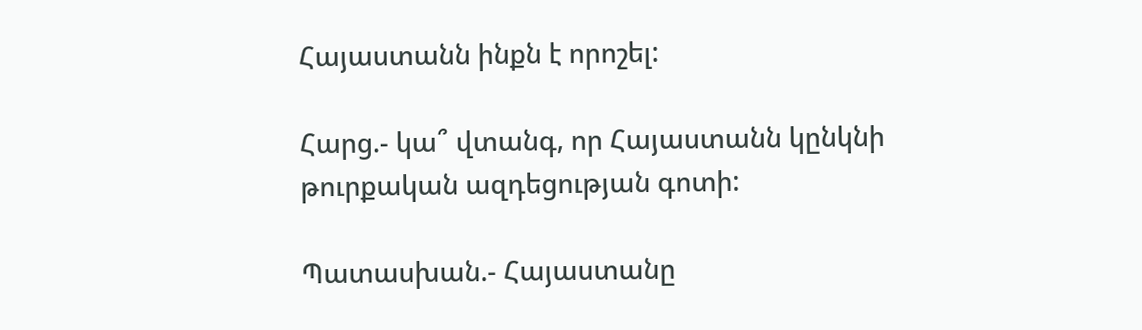Հայաստանն ինքն է որոշել:

Հարց.- կա՞ վտանգ, որ Հայաստանն կընկնի թուրքական ազդեցության գոտի:

Պատասխան.- Հայաստանը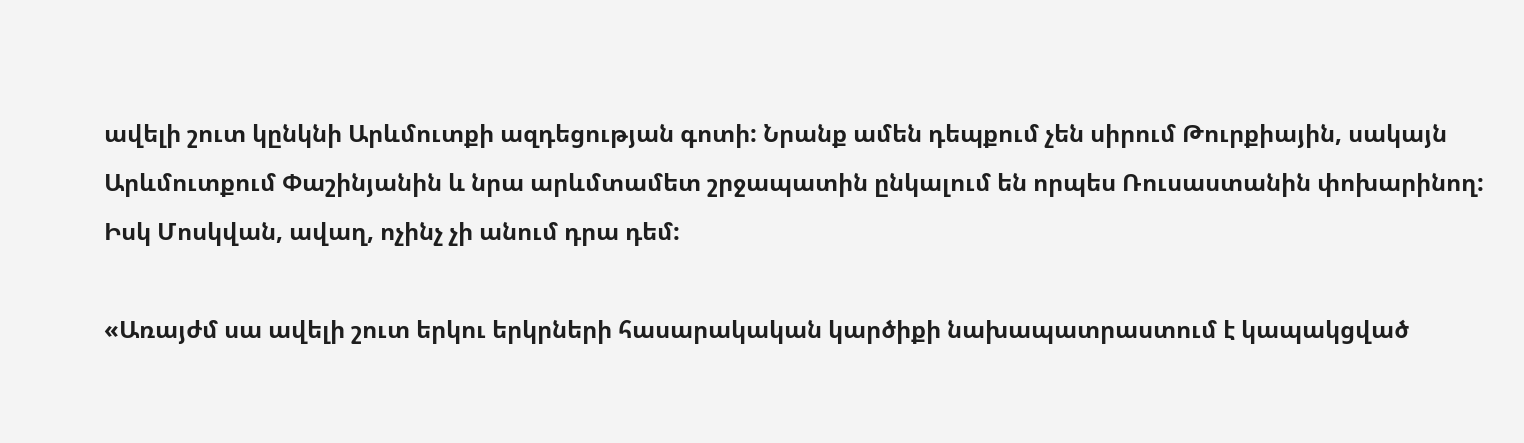ավելի շուտ կընկնի Արևմուտքի ազդեցության գոտի: Նրանք ամեն դեպքում չեն սիրում Թուրքիային, սակայն Արևմուտքում Փաշինյանին և նրա արևմտամետ շրջապատին ընկալում են որպես Ռուսաստանին փոխարինող: Իսկ Մոսկվան, ավաղ, ոչինչ չի անում դրա դեմ:

«Առայժմ սա ավելի շուտ երկու երկրների հասարակական կարծիքի նախապատրաստում է կապակցված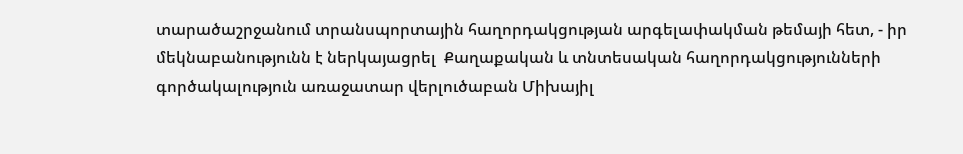տարածաշրջանում տրանսպորտային հաղորդակցության արգելափակման թեմայի հետ, - իր մեկնաբանությունն է ներկայացրել  Քաղաքական և տնտեսական հաղորդակցությունների գործակալություն առաջատար վերլուծաբան Միխայիլ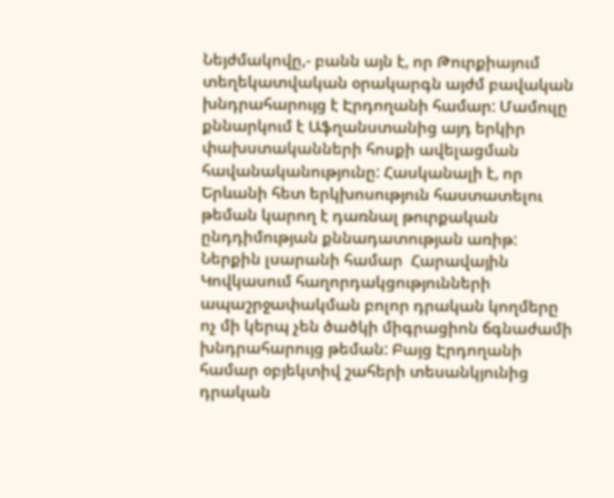Նեյժմակովը,- բանն այն է, որ Թուրքիայում տեղեկատվական օրակարգն այժմ բավական խնդրահարույց է Էրդողանի համար: Մամուլը քննարկում է Աֆղանստանից այդ երկիր փախստականների հոսքի ավելացման հավանականությունը: Հասկանալի է, որ Երևանի հետ երկխոսություն հաստատելու թեման կարող է դառնալ թուրքական ընդդիմության քննադատության առիթ: Ներքին լսարանի համար  Հարավային Կովկասում հաղորդակցությունների ապաշրջափակման բոլոր դրական կողմերը ոչ մի կերպ չեն ծածկի միգրացիոն ճգնաժամի խնդրահարույց թեման: Բայց Էրդողանի համար օբյեկտիվ շահերի տեսանկյունից դրական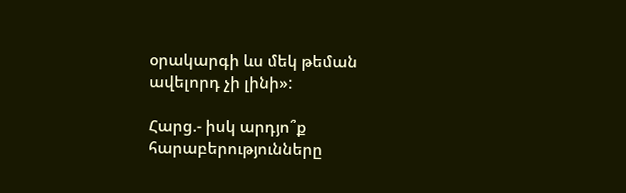օրակարգի ևս մեկ թեման ավելորդ չի լինի»:

Հարց.- իսկ արդյո՞ք հարաբերությունները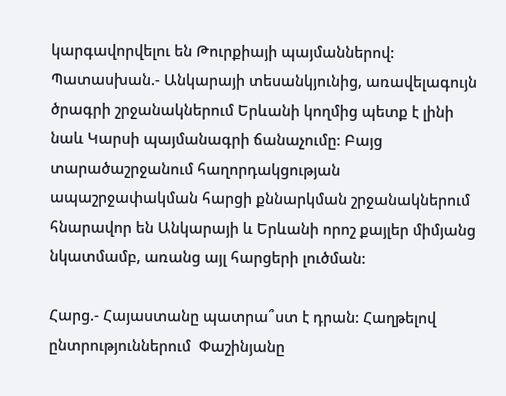կարգավորվելու են Թուրքիայի պայմաններով: Պատասխան.- Անկարայի տեսանկյունից, առավելագույն ծրագրի շրջանակներում Երևանի կողմից պետք է լինի նաև Կարսի պայմանագրի ճանաչումը: Բայց տարածաշրջանում հաղորդակցության ապաշրջափակման հարցի քննարկման շրջանակներում հնարավոր են Անկարայի և Երևանի որոշ քայլեր միմյանց նկատմամբ, առանց այլ հարցերի լուծման:

Հարց.- Հայաստանը պատրա՞ստ է դրան: Հաղթելով ընտրություններում  Փաշինյանը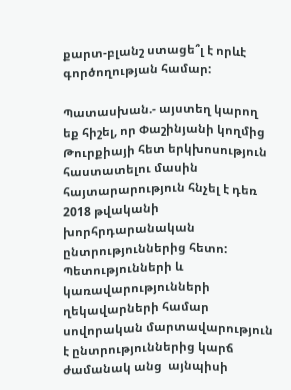քարտ-բլանշ ստացե՞լ է որևէ գործողության համար:

Պատասխան.- այստեղ կարող եք հիշել, որ Փաշինյանի կողմից Թուրքիայի հետ երկխոսություն հաստատելու մասին հայտարարություն հնչել է դեռ 2018 թվականի խորհրդարանական ընտրություններից հետո: Պետությունների և կառավարությունների ղեկավարների համար սովորական մարտավարություն է ընտրություններից կարճ ժամանակ անց  այնպիսի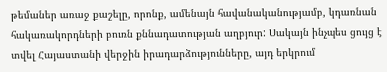թեմաներ առաջ քաշելը, որոնք, ամենայն հավանականությամբ, կդառնան հակառակորդների բուռն քննադատության աղբյուր: Սակայն ինչպես ցույց է տվել Հայաստանի վերջին իրադարձությունները, այդ երկրում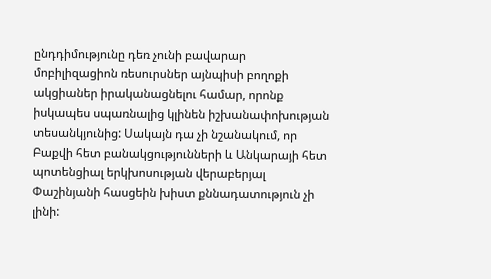ընդդիմությունը դեռ չունի բավարար մոբիլիզացիոն ռեսուրսներ այնպիսի բողոքի ակցիաներ իրականացնելու համար, որոնք իսկապես սպառնալից կլինեն իշխանափոխության տեսանկյունից: Սակայն դա չի նշանակում, որ Բաքվի հետ բանակցությունների և Անկարայի հետ պոտենցիալ երկխոսության վերաբերյալ Փաշինյանի հասցեին խիստ քննադատություն չի լինի: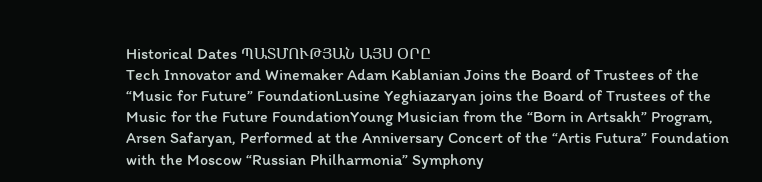Historical Dates ՊԱՏՄՈՒԹՅԱՆ ԱՅՍ ՕՐԸ
Tech Innovator and Winemaker Adam Kablanian Joins the Board of Trustees of the “Music for Future” FoundationLusine Yeghiazaryan joins the Board of Trustees of the Music for the Future FoundationYoung Musician from the “Born in Artsakh” Program, Arsen Safaryan, Performed at the Anniversary Concert of the “Artis Futura” Foundation with the Moscow “Russian Philharmonia” Symphony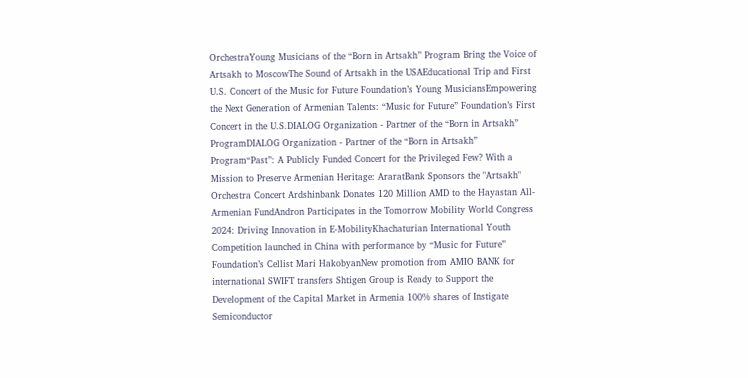OrchestraYoung Musicians of the “Born in Artsakh” Program Bring the Voice of Artsakh to MoscowThe Sound of Artsakh in the USAEducational Trip and First U.S. Concert of the Music for Future Foundation’s Young MusiciansEmpowering the Next Generation of Armenian Talents: “Music for Future” Foundation’s First Concert in the U.S.DIALOG Organization - Partner of the “Born in Artsakh” ProgramDIALOG Organization - Partner of the “Born in Artsakh” Program“Past”: A Publicly Funded Concert for the Privileged Few? With a Mission to Preserve Armenian Heritage: AraratBank Sponsors the "Artsakh" Orchestra Concert Ardshinbank Donates 120 Million AMD to the Hayastan All-Armenian FundAndron Participates in the Tomorrow Mobility World Congress 2024: Driving Innovation in E-MobilityKhachaturian International Youth Competition launched in China with performance by “Music for Future” Foundation’s Cellist Mari HakobyanNew promotion from AMIO BANK for international SWIFT transfers Shtigen Group is Ready to Support the Development of the Capital Market in Armenia 100% shares of Instigate Semiconductor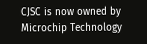CJSC is now owned by Microchip Technology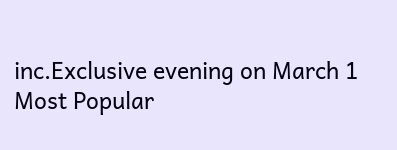inc.Exclusive evening on March 1
Most Popular